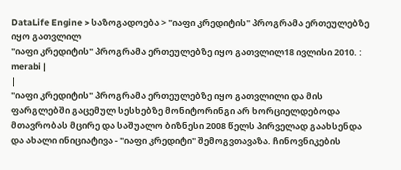DataLife Engine > საზოგადოება > "იაფი კრედიტის" პროგრამა ერთეულებზე იყო გათვლილ
"იაფი კრედიტის" პროგრამა ერთეულებზე იყო გათვლილ18 ივლისი 2010. : merabi |
|
"იაფი კრედიტის" პროგრამა ერთეულებზე იყო გათვლილი და მის ფარგლებში გაცემულ სესხებზე მონიტორინგი არ ხორციელდებოდა
მთავრობას მცირე და საშუალო ბიზნესი 2008 წელს პირველად გაახსენდა და ახალი ინიციატივა - "იაფი კრედიტი" შემოგვთავაზა. ჩინოვნიკების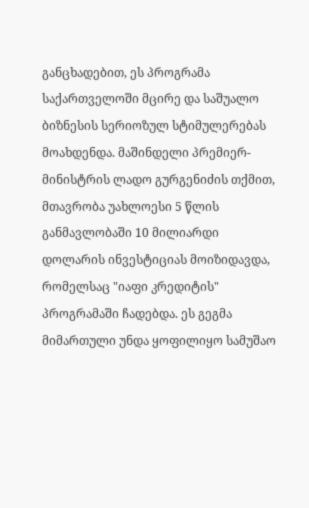განცხადებით, ეს პროგრამა საქართველოში მცირე და საშუალო ბიზნესის სერიოზულ სტიმულერებას მოახდენდა. მაშინდელი პრემიერ-მინისტრის ლადო გურგენიძის თქმით, მთავრობა უახლოესი 5 წლის განმავლობაში 10 მილიარდი დოლარის ინვესტიციას მოიზიდავდა, რომელსაც "იაფი კრედიტის" პროგრამაში ჩადებდა. ეს გეგმა მიმართული უნდა ყოფილიყო სამუშაო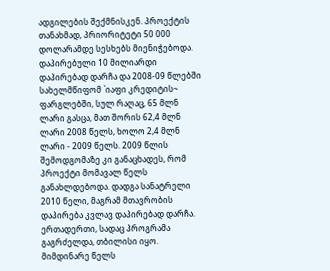ადგილების შექმნისკენ. პროექტის თანახმად, პრიორიტეტი 50 000 დოლარამდე სესხებს მიენიჭებოდა. დაპირებული 10 მილიარდი დაპირებად დარჩა და 2008-09 წლებში სახელმწიფომ `იაფი კრედიტის~ ფარგლებში, სულ რაღაც, 65 მლნ ლარი გასცა, მათ შორის 62,4 მლნ ლარი 2008 წელს, ხოლო 2,4 მლნ ლარი - 2009 წელს. 2009 წლის შემოდგომაზე კი განაცხადეს, რომ პროექტი მომავალ წელს განახლდებოდა. დადგა სანატრელი 2010 წელი, მაგრამ მთავრობის დაპირება კვლავ დაპირებად დარჩა. ერთადერთი, სადაც პროგრამა გაგრძელდა, თბილისი იყო. მიმდინარე წელს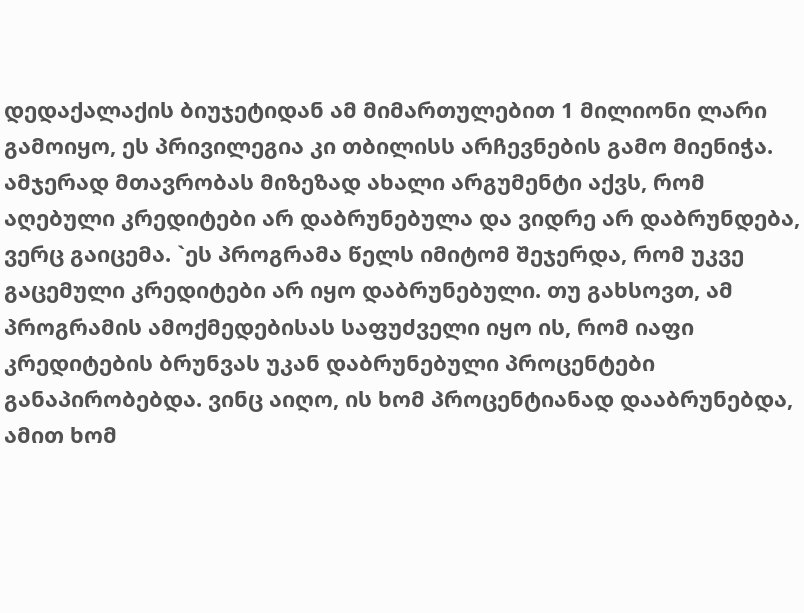დედაქალაქის ბიუჯეტიდან ამ მიმართულებით 1 მილიონი ლარი გამოიყო, ეს პრივილეგია კი თბილისს არჩევნების გამო მიენიჭა. ამჯერად მთავრობას მიზეზად ახალი არგუმენტი აქვს, რომ აღებული კრედიტები არ დაბრუნებულა და ვიდრე არ დაბრუნდება, ვერც გაიცემა. `ეს პროგრამა წელს იმიტომ შეჯერდა, რომ უკვე გაცემული კრედიტები არ იყო დაბრუნებული. თუ გახსოვთ, ამ პროგრამის ამოქმედებისას საფუძველი იყო ის, რომ იაფი კრედიტების ბრუნვას უკან დაბრუნებული პროცენტები განაპირობებდა. ვინც აიღო, ის ხომ პროცენტიანად დააბრუნებდა, ამით ხომ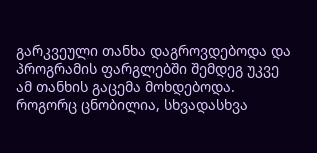გარკვეული თანხა დაგროვდებოდა და პროგრამის ფარგლებში შემდეგ უკვე ამ თანხის გაცემა მოხდებოდა. როგორც ცნობილია, სხვადასხვა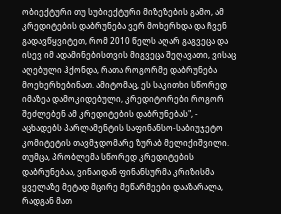ობიექტური თუ სუბიექტური მიზეზების გამო, ამ კრედიტების დაბრუნება ვერ მოხერხდა და ჩვენ გადავწყვიტეთ, რომ 2010 წელს აღარ გაგვეცა და ისევ იმ ადამინებისთვის მიგვეცა შეღავათი, ვისაც აღებული ჰქონდა, რათა როგორმე დაბრუნება მოეხერხებინათ. ამიტომაც, ეს საკითხი სწორედ იმაზეა დამოკიდებული, კრედიტორები როგორ შეძლებენ ამ კრედიტების დაბრუნებას", - აცხადებს პარლამენტის საფინანსო-საბიუჯეტო კომიტეტის თავმჯდომარე ზურაბ მელიქიშვილი. თუმცა, პრობლემა სწორედ კრედიტების დაბრუნებაა, ვინაიდან ფინანსურმა კრიზისმა ყველაზე მეტად მცირე მეწარმეები დააზარალა, რადგან მათ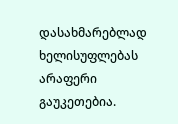დასახმარებლად ხელისუფლებას არაფერი გაუკეთებია.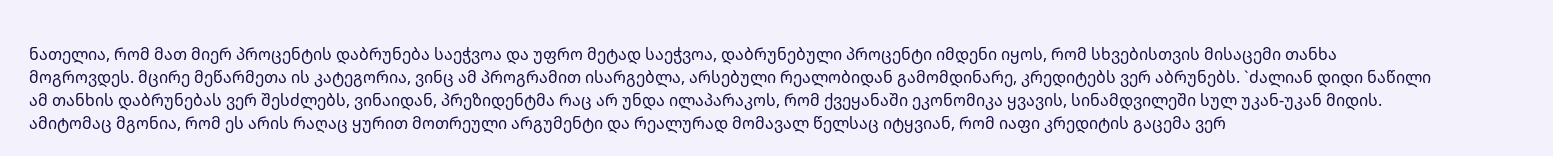ნათელია, რომ მათ მიერ პროცენტის დაბრუნება საეჭვოა და უფრო მეტად საეჭვოა, დაბრუნებული პროცენტი იმდენი იყოს, რომ სხვებისთვის მისაცემი თანხა მოგროვდეს. მცირე მეწარმეთა ის კატეგორია, ვინც ამ პროგრამით ისარგებლა, არსებული რეალობიდან გამომდინარე, კრედიტებს ვერ აბრუნებს. `ძალიან დიდი ნაწილი ამ თანხის დაბრუნებას ვერ შესძლებს, ვინაიდან, პრეზიდენტმა რაც არ უნდა ილაპარაკოს, რომ ქვეყანაში ეკონომიკა ყვავის, სინამდვილეში სულ უკან-უკან მიდის. ამიტომაც მგონია, რომ ეს არის რაღაც ყურით მოთრეული არგუმენტი და რეალურად მომავალ წელსაც იტყვიან, რომ იაფი კრედიტის გაცემა ვერ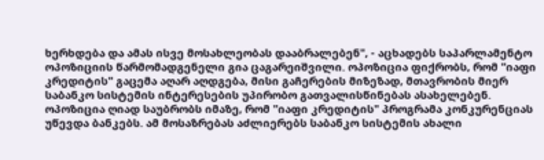ხერხდება და ამას ისვე მოსახლეობას დააბრალებენ", - აცხადებს საპარლამენტო ოპოზიციის წარმომადგენელი გია ცაგარეიშვილი. ოპოზიცია ფიქრობს, რომ "იაფი კრედიტის" გაცემა აღარ აღდგება, მისი გაჩერების მიზეზად, მთავრობის მიერ საბანკო სისტემის ინტერესების უპირობო გათვალისწინებას ასახელებენ. ოპოზიცია ღიად საუბრობს იმაზე, რომ "იაფი კრედიტის" პროგრამა კონკურენციას უწევდა ბანკებს. ამ მოსაზრებას აძლიერებს საბანკო სისტემის ახალი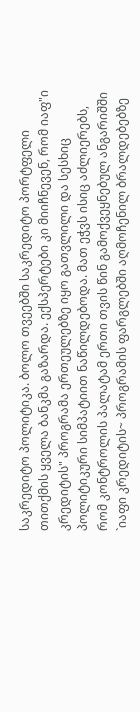საკრედიტო პოლიტიკა. ბოლო თვეებში საკრედიტო პორტფელი თითქმის ყველა ბანკმა გაზარდა. ექსპერტები კი მიიჩნევენ, რომ იაფ"ი კრედიტის" პროგრამა ერთეულებზე იყო გათვლილი და სესხიც პოლიტიკური სიმპატიით ნაწილდებოდა. მათ ეჭვს ისიც აძლიერებს, რომ კონტროლის პალატამ ერთი თვის წინ გამოქვეყნებულ ანგარიშში `იაფი კრედიტის~ პროგრამის ფარგლებში აღმოჩენილ ბრალდებებზე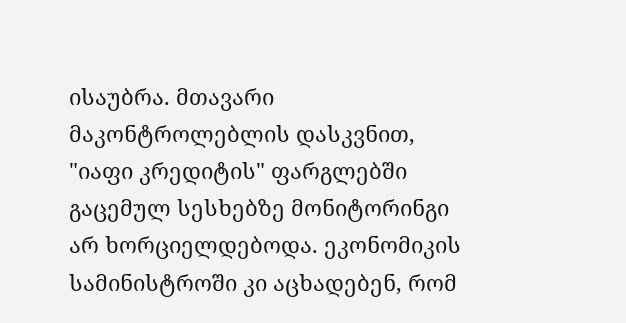ისაუბრა. მთავარი მაკონტროლებლის დასკვნით, "იაფი კრედიტის" ფარგლებში გაცემულ სესხებზე მონიტორინგი არ ხორციელდებოდა. ეკონომიკის სამინისტროში კი აცხადებენ, რომ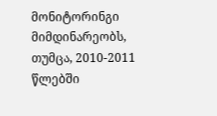მონიტორინგი მიმდინარეობს, თუმცა, 2010-2011 წლებში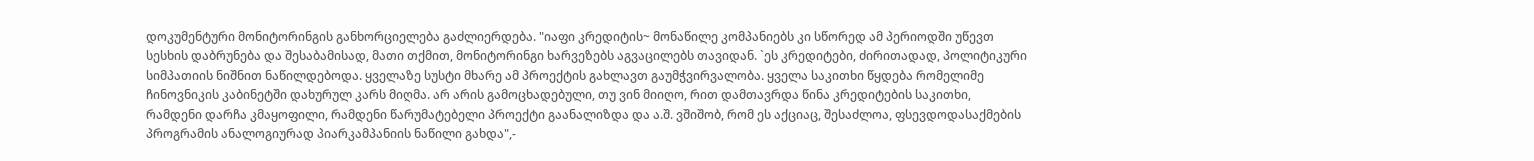დოკუმენტური მონიტორინგის განხორციელება გაძლიერდება. "იაფი კრედიტის~ მონაწილე კომპანიებს კი სწორედ ამ პერიოდში უწევთ სესხის დაბრუნება და შესაბამისად, მათი თქმით, მონიტორინგი ხარვეზებს აგვაცილებს თავიდან. `ეს კრედიტები, ძირითადად, პოლიტიკური სიმპათიის ნიშნით ნაწილდებოდა. ყველაზე სუსტი მხარე ამ პროექტის გახლავთ გაუმჭვირვალობა. ყველა საკითხი წყდება რომელიმე ჩინოვნიკის კაბინეტში დახურულ კარს მიღმა. არ არის გამოცხადებული, თუ ვინ მიიღო, რით დამთავრდა წინა კრედიტების საკითხი, რამდენი დარჩა კმაყოფილი, რამდენი წარუმატებელი პროექტი გაანალიზდა და ა.შ. ვშიშობ, რომ ეს აქციაც, შესაძლოა, ფსევდოდასაქმების პროგრამის ანალოგიურად პიარკამპანიის ნაწილი გახდა",-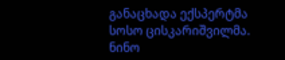განაცხადა ექსპერტმა სოსო ცისკარიშვილმა. ნინო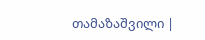თამაზაშვილი |